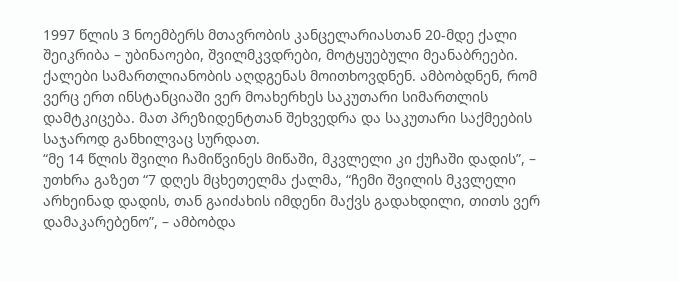1997 წლის 3 ნოემბერს მთავრობის კანცელარიასთან 20-მდე ქალი შეიკრიბა – უბინაოები, შვილმკვდრები, მოტყუებული მეანაბრეები. ქალები სამართლიანობის აღდგენას მოითხოვდნენ. ამბობდნენ, რომ ვერც ერთ ინსტანციაში ვერ მოახერხეს საკუთარი სიმართლის დამტკიცება. მათ პრეზიდენტთან შეხვედრა და საკუთარი საქმეების საჯაროდ განხილვაც სურდათ.
“მე 14 წლის შვილი ჩამიწვინეს მიწაში, მკვლელი კი ქუჩაში დადის”, – უთხრა გაზეთ “7 დღეს მცხეთელმა ქალმა, “ჩემი შვილის მკვლელი არხეინად დადის, თან გაიძახის იმდენი მაქვს გადახდილი, თითს ვერ დამაკარებენო”, – ამბობდა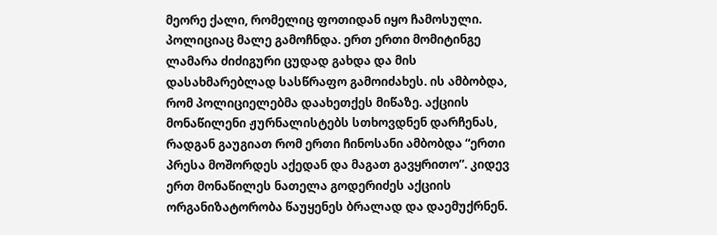მეორე ქალი, რომელიც ფოთიდან იყო ჩამოსული.
პოლიციაც მალე გამოჩნდა. ერთ ერთი მომიტინგე ლამარა ძიძიგური ცუდად გახდა და მის დასახმარებლად სასწრაფო გამოიძახეს. ის ამბობდა, რომ პოლიციელებმა დაახეთქეს მიწაზე. აქციის მონაწილენი ჟურნალისტებს სთხოვდნენ დარჩენას, რადგან გაუგიათ რომ ერთი ჩინოსანი ამბობდა “ერთი პრესა მოშორდეს აქედან და მაგათ გავყრითო”. კიდევ ერთ მონაწილეს ნათელა გოდერიძეს აქციის ორგანიზატორობა წაუყენეს ბრალად და დაემუქრნენ.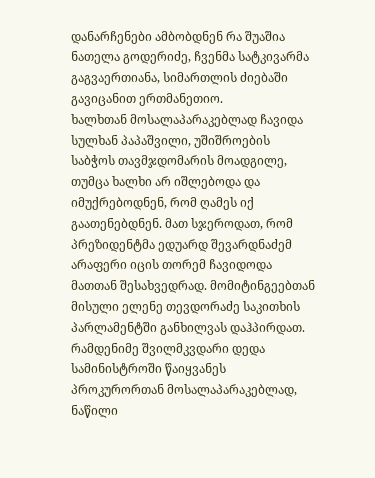დანარჩენები ამბობდნენ რა შუაშია ნათელა გოდერიძე, ჩვენმა სატკივარმა გაგვაერთიანა, სიმართლის ძიებაში გავიცანით ერთმანეთიო.
ხალხთან მოსალაპარაკებლად ჩავიდა სულხან პაპაშვილი, უშიშროების საბჭოს თავმჯდომარის მოადგილე, თუმცა ხალხი არ იშლებოდა და იმუქრებოდნენ, რომ ღამეს იქ გაათენებდნენ. მათ სჯეროდათ, რომ პრეზიდენტმა ედუარდ შევარდნაძემ არაფერი იცის თორემ ჩავიდოდა მათთან შესახვედრად. მომიტინგეებთან მისული ელენე თევდორაძე საკითხის პარლამენტში განხილვას დაჰპირდათ. რამდენიმე შვილმკვდარი დედა სამინისტროში წაიყვანეს პროკურორთან მოსალაპარაკებლად, ნაწილი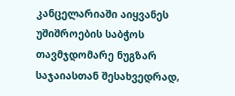კანცელარიაში აიყვანეს უშიშროების საბჭოს თავმჯდომარე ნუგზარ საჯაიასთან შესახვედრად,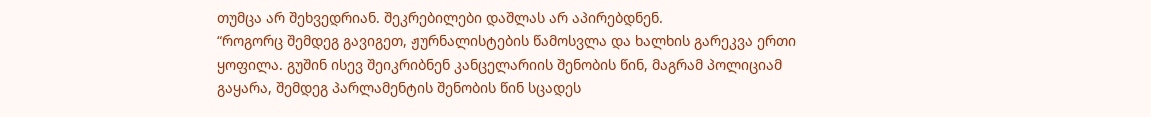თუმცა არ შეხვედრიან. შეკრებილები დაშლას არ აპირებდნენ.
“როგორც შემდეგ გავიგეთ, ჟურნალისტების წამოსვლა და ხალხის გარეკვა ერთი ყოფილა. გუშინ ისევ შეიკრიბნენ კანცელარიის შენობის წინ, მაგრამ პოლიციამ გაყარა, შემდეგ პარლამენტის შენობის წინ სცადეს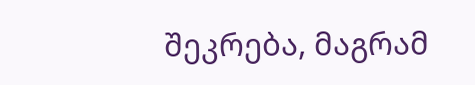შეკრება, მაგრამ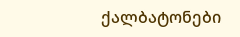ქალბატონები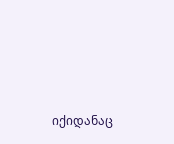იქიდანაც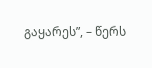გაყარეს”, – წერს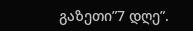გაზეთი”7 დღე”.